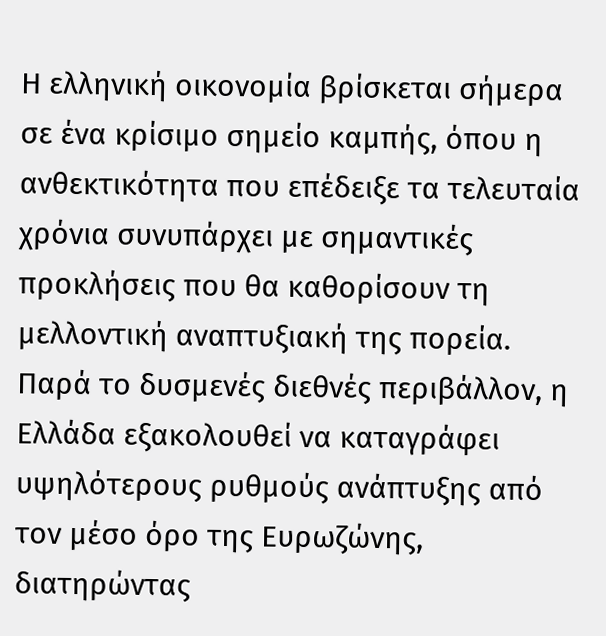Η ελληνική οικονομία βρίσκεται σήμερα σε ένα κρίσιμο σημείο καμπής, όπου η ανθεκτικότητα που επέδειξε τα τελευταία χρόνια συνυπάρχει με σημαντικές προκλήσεις που θα καθορίσουν τη μελλοντική αναπτυξιακή της πορεία. Παρά το δυσμενές διεθνές περιβάλλον, η Ελλάδα εξακολουθεί να καταγράφει υψηλότερους ρυθμούς ανάπτυξης από τον μέσο όρο της Ευρωζώνης, διατηρώντας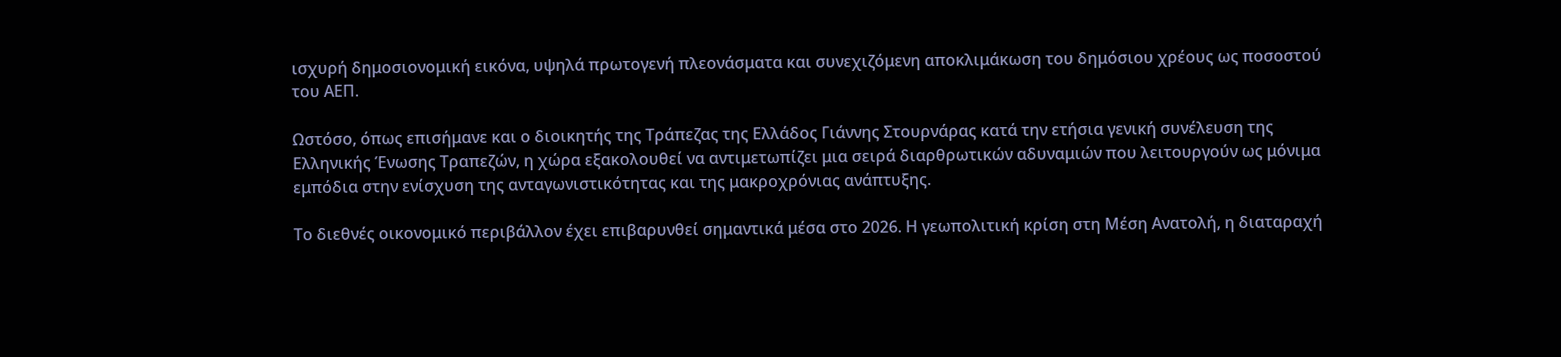ισχυρή δημοσιονομική εικόνα, υψηλά πρωτογενή πλεονάσματα και συνεχιζόμενη αποκλιμάκωση του δημόσιου χρέους ως ποσοστού του ΑΕΠ.

Ωστόσο, όπως επισήμανε και ο διοικητής της Τράπεζας της Ελλάδος Γιάννης Στουρνάρας κατά την ετήσια γενική συνέλευση της Ελληνικής Ένωσης Τραπεζών, η χώρα εξακολουθεί να αντιμετωπίζει μια σειρά διαρθρωτικών αδυναμιών που λειτουργούν ως μόνιμα εμπόδια στην ενίσχυση της ανταγωνιστικότητας και της μακροχρόνιας ανάπτυξης.

Το διεθνές οικονομικό περιβάλλον έχει επιβαρυνθεί σημαντικά μέσα στο 2026. Η γεωπολιτική κρίση στη Μέση Ανατολή, η διαταραχή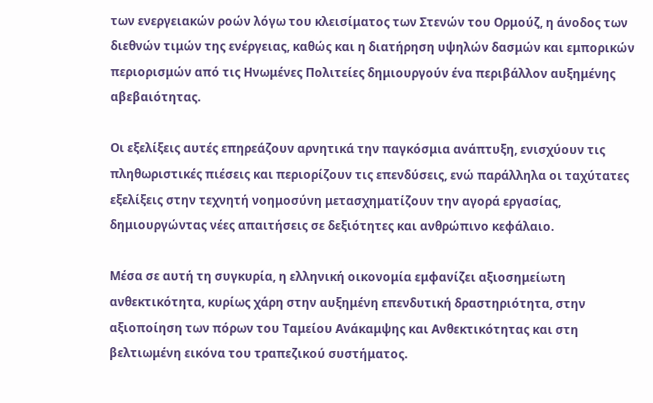των ενεργειακών ροών λόγω του κλεισίματος των Στενών του Ορμούζ, η άνοδος των διεθνών τιμών της ενέργειας, καθώς και η διατήρηση υψηλών δασμών και εμπορικών περιορισμών από τις Ηνωμένες Πολιτείες δημιουργούν ένα περιβάλλον αυξημένης αβεβαιότητας.

Οι εξελίξεις αυτές επηρεάζουν αρνητικά την παγκόσμια ανάπτυξη, ενισχύουν τις πληθωριστικές πιέσεις και περιορίζουν τις επενδύσεις, ενώ παράλληλα οι ταχύτατες εξελίξεις στην τεχνητή νοημοσύνη μετασχηματίζουν την αγορά εργασίας, δημιουργώντας νέες απαιτήσεις σε δεξιότητες και ανθρώπινο κεφάλαιο.

Μέσα σε αυτή τη συγκυρία, η ελληνική οικονομία εμφανίζει αξιοσημείωτη ανθεκτικότητα, κυρίως χάρη στην αυξημένη επενδυτική δραστηριότητα, στην αξιοποίηση των πόρων του Ταμείου Ανάκαμψης και Ανθεκτικότητας και στη βελτιωμένη εικόνα του τραπεζικού συστήματος.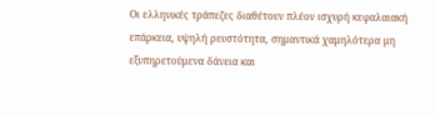Οι ελληνικές τράπεζες διαθέτουν πλέον ισχυρή κεφαλαιακή επάρκεια, υψηλή ρευστότητα, σημαντικά χαμηλότερα μη εξυπηρετούμενα δάνεια και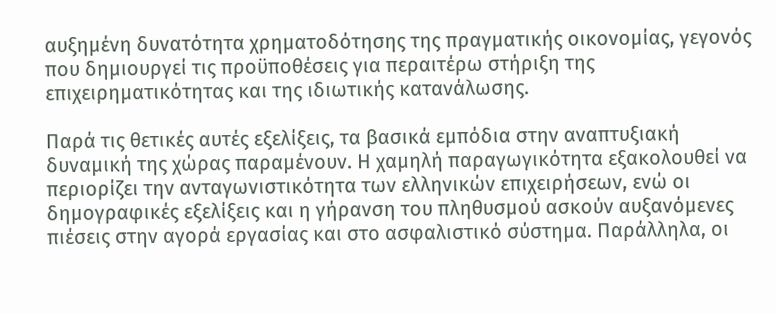αυξημένη δυνατότητα χρηματοδότησης της πραγματικής οικονομίας, γεγονός που δημιουργεί τις προϋποθέσεις για περαιτέρω στήριξη της επιχειρηματικότητας και της ιδιωτικής κατανάλωσης.

Παρά τις θετικές αυτές εξελίξεις, τα βασικά εμπόδια στην αναπτυξιακή δυναμική της χώρας παραμένουν. Η χαμηλή παραγωγικότητα εξακολουθεί να περιορίζει την ανταγωνιστικότητα των ελληνικών επιχειρήσεων, ενώ οι δημογραφικές εξελίξεις και η γήρανση του πληθυσμού ασκούν αυξανόμενες πιέσεις στην αγορά εργασίας και στο ασφαλιστικό σύστημα. Παράλληλα, οι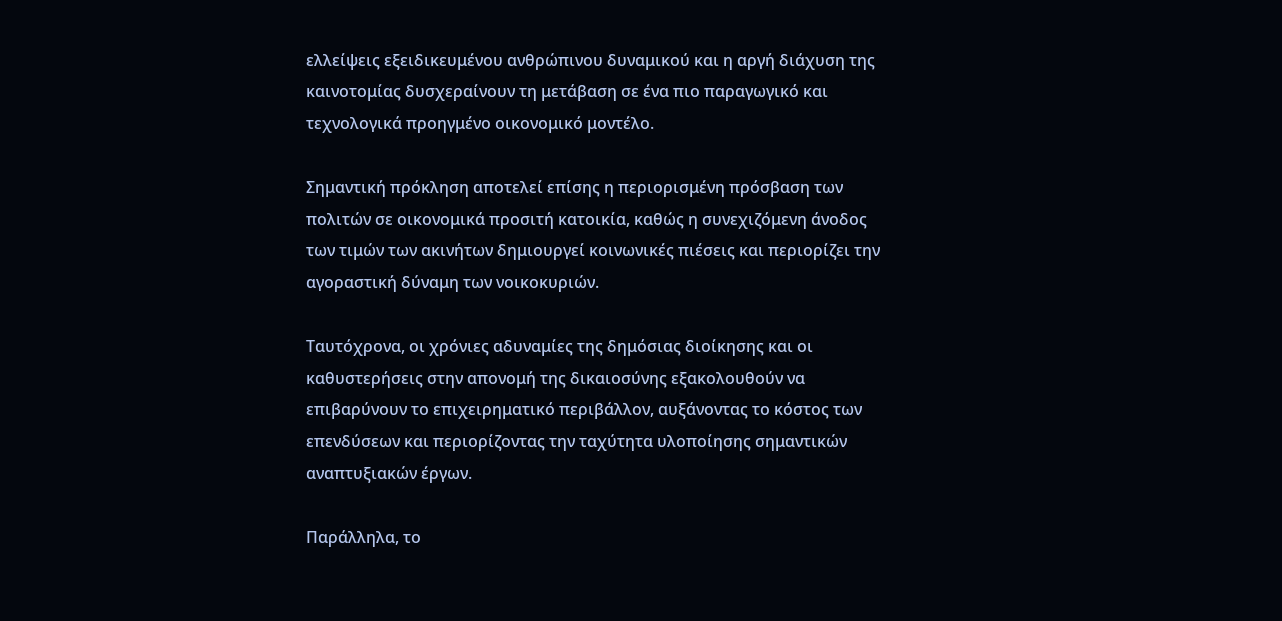ελλείψεις εξειδικευμένου ανθρώπινου δυναμικού και η αργή διάχυση της καινοτομίας δυσχεραίνουν τη μετάβαση σε ένα πιο παραγωγικό και τεχνολογικά προηγμένο οικονομικό μοντέλο.

Σημαντική πρόκληση αποτελεί επίσης η περιορισμένη πρόσβαση των πολιτών σε οικονομικά προσιτή κατοικία, καθώς η συνεχιζόμενη άνοδος των τιμών των ακινήτων δημιουργεί κοινωνικές πιέσεις και περιορίζει την αγοραστική δύναμη των νοικοκυριών.

Ταυτόχρονα, οι χρόνιες αδυναμίες της δημόσιας διοίκησης και οι καθυστερήσεις στην απονομή της δικαιοσύνης εξακολουθούν να επιβαρύνουν το επιχειρηματικό περιβάλλον, αυξάνοντας το κόστος των επενδύσεων και περιορίζοντας την ταχύτητα υλοποίησης σημαντικών αναπτυξιακών έργων.

Παράλληλα, το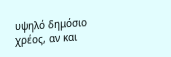υψηλό δημόσιο χρέος, αν και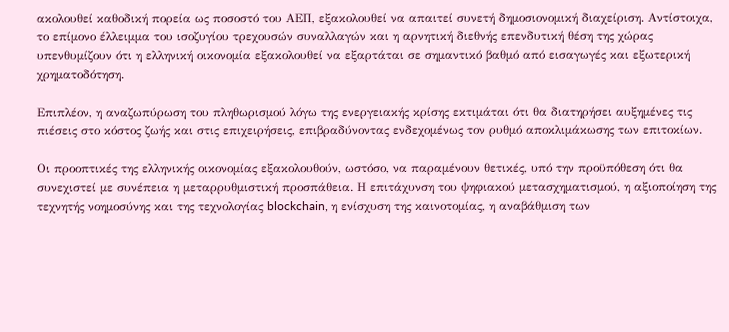ακολουθεί καθοδική πορεία ως ποσοστό του ΑΕΠ, εξακολουθεί να απαιτεί συνετή δημοσιονομική διαχείριση. Αντίστοιχα, το επίμονο έλλειμμα του ισοζυγίου τρεχουσών συναλλαγών και η αρνητική διεθνής επενδυτική θέση της χώρας υπενθυμίζουν ότι η ελληνική οικονομία εξακολουθεί να εξαρτάται σε σημαντικό βαθμό από εισαγωγές και εξωτερική χρηματοδότηση.

Επιπλέον, η αναζωπύρωση του πληθωρισμού λόγω της ενεργειακής κρίσης εκτιμάται ότι θα διατηρήσει αυξημένες τις πιέσεις στο κόστος ζωής και στις επιχειρήσεις, επιβραδύνοντας ενδεχομένως τον ρυθμό αποκλιμάκωσης των επιτοκίων.

Οι προοπτικές της ελληνικής οικονομίας εξακολουθούν, ωστόσο, να παραμένουν θετικές, υπό την προϋπόθεση ότι θα συνεχιστεί με συνέπεια η μεταρρυθμιστική προσπάθεια. Η επιτάχυνση του ψηφιακού μετασχηματισμού, η αξιοποίηση της τεχνητής νοημοσύνης και της τεχνολογίας blockchain, η ενίσχυση της καινοτομίας, η αναβάθμιση των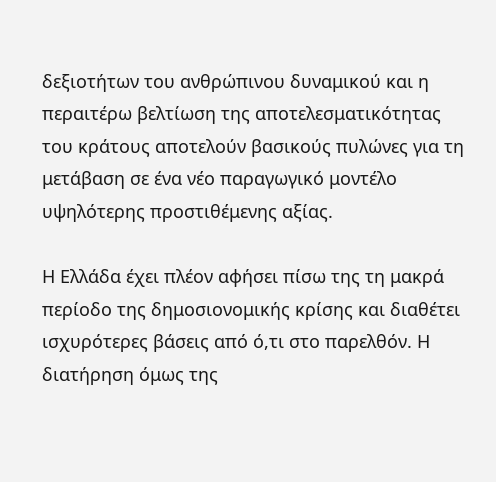δεξιοτήτων του ανθρώπινου δυναμικού και η περαιτέρω βελτίωση της αποτελεσματικότητας του κράτους αποτελούν βασικούς πυλώνες για τη μετάβαση σε ένα νέο παραγωγικό μοντέλο υψηλότερης προστιθέμενης αξίας.

Η Ελλάδα έχει πλέον αφήσει πίσω της τη μακρά περίοδο της δημοσιονομικής κρίσης και διαθέτει ισχυρότερες βάσεις από ό,τι στο παρελθόν. Η διατήρηση όμως της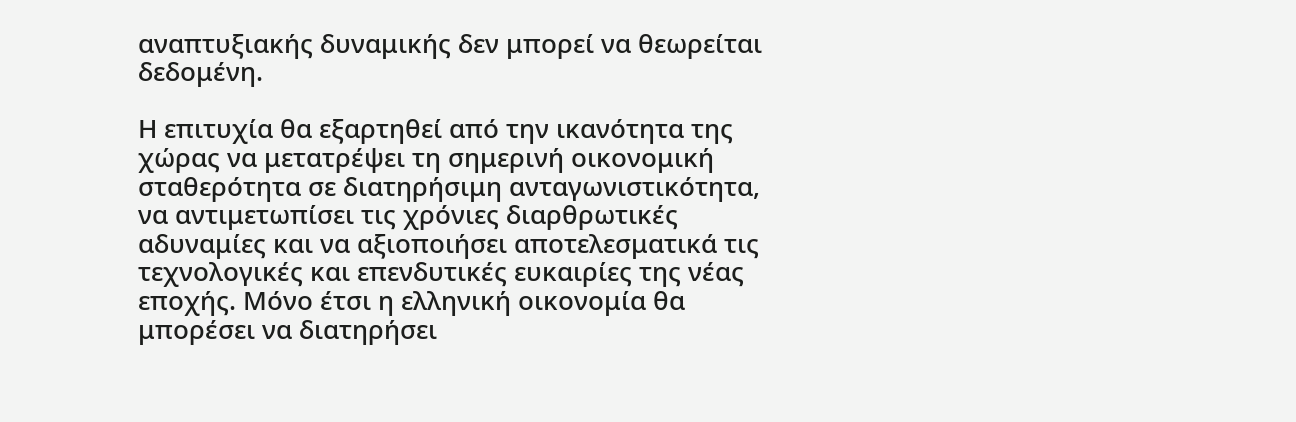αναπτυξιακής δυναμικής δεν μπορεί να θεωρείται δεδομένη.

Η επιτυχία θα εξαρτηθεί από την ικανότητα της χώρας να μετατρέψει τη σημερινή οικονομική σταθερότητα σε διατηρήσιμη ανταγωνιστικότητα, να αντιμετωπίσει τις χρόνιες διαρθρωτικές αδυναμίες και να αξιοποιήσει αποτελεσματικά τις τεχνολογικές και επενδυτικές ευκαιρίες της νέας εποχής. Μόνο έτσι η ελληνική οικονομία θα μπορέσει να διατηρήσει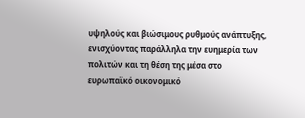υψηλούς και βιώσιμους ρυθμούς ανάπτυξης, ενισχύοντας παράλληλα την ευημερία των πολιτών και τη θέση της μέσα στο ευρωπαϊκό οικονομικό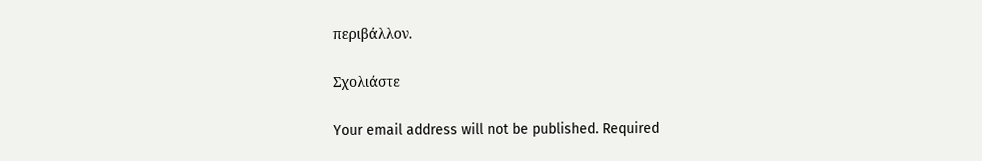περιβάλλον.

Σχολιάστε

Your email address will not be published. Required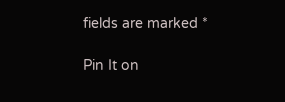fields are marked *

Pin It on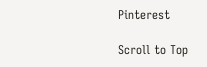Pinterest

Scroll to Top